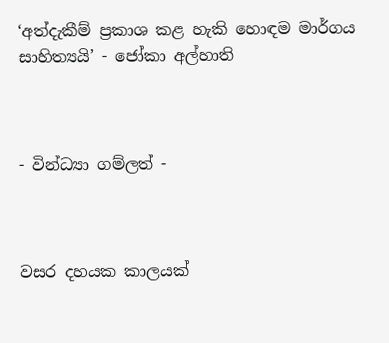‘අත්දැකීම් ප්‍රකාශ කළ හැකි හොඳම මාර්ගය සාහිත්‍යයි’ - ජෝකා අල්හාති



- වින්ධ්‍යා ගම්ලත් -



වසර දහයක කාලයක්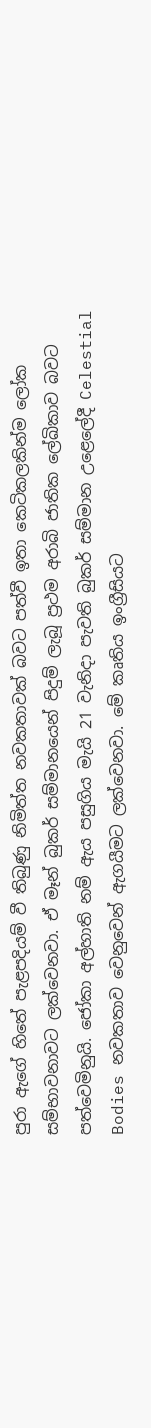පුරා ඇගේ හිතේ පැළපදියම් වී තිබුණු නිමිත්ත නවකතාවක් බවට පත්වී ඉතා කෙටිකලකින්ම ලෝක සම්භාවනාවට ලක්වෙනවා. ඒ මෑන් බුකර් සම්මානයෙන් පිදුම් ලැබූ ප්‍රථම අරාබි ජාතික ලේඛිකාව බවට පත්වෙමිනුයි. ජෝකා අල්හාති නම් ඇය පසුගිය මැයි 21 වැනිදා පැවති බුකර් සම්මාන උළෙලේදී Celestial Bodies නවකතාව වෙනුවෙන් ඇගයීමට ලක්වෙනවා. මේ කෘතිය ඉංග්‍රීසියට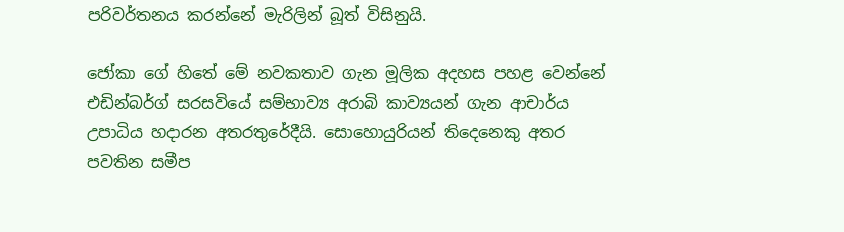පරිවර්තනය කරන්නේ මැරිලින් බූත් විසිනුයි.

ජෝකා ගේ හිතේ මේ නවකතාව ගැන මූලික අදහස පහළ වෙන්නේ එඩින්බර්ග් සරසවියේ සම්භාව්‍ය අරාබි කාව්‍යයන් ගැන ආචාර්ය උපාධිය හදාරන අතරතුරේදීයි. සොහොයුරියන් තිදෙනෙකු අතර පවතින සමීප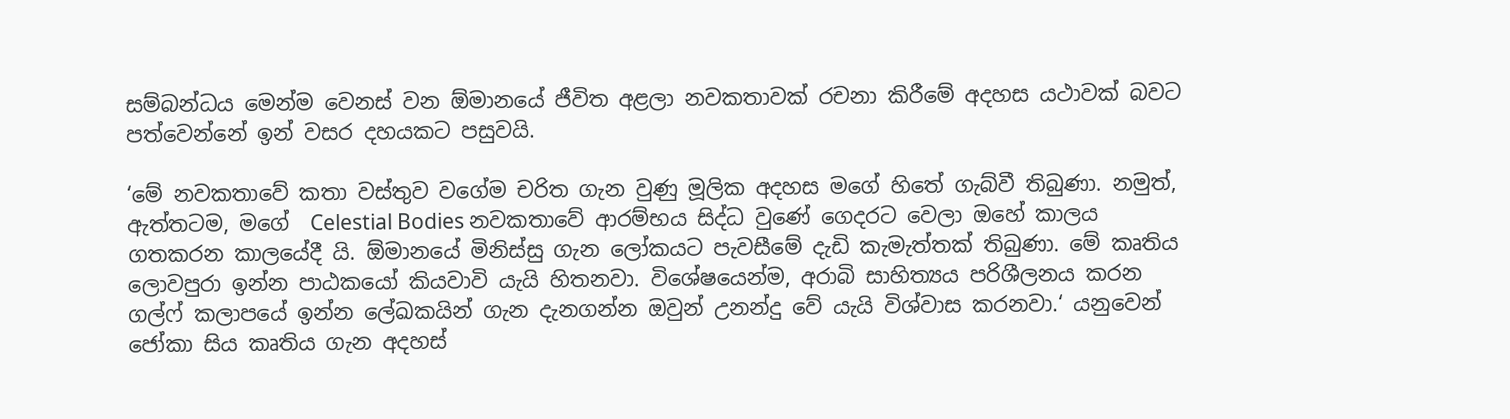සම්බන්ධය මෙන්ම වෙනස් වන ඕමානයේ ජීවිත අළලා නවකතාවක් රචනා කිරීමේ අදහස යථාවක් බවට පත්වෙන්නේ ඉන් වසර දහයකට පසුවයි.

‘මේ නවකතාවේ කතා වස්තුව වගේම චරිත ගැන වුණු මූලික අදහස මගේ හිතේ ගැබ්වී තිබුණා. නමුත්, ඇත්තටම, මගේ  Celestial Bodies නවකතාවේ ආරම්භය සිද්ධ වුණේ ගෙදරට වෙලා ඔහේ කාලය ගතකරන කාලයේදී යි. ඕමානයේ මිනිස්සු ගැන ලෝකයට පැවසීමේ දැඩි කැමැත්තක් තිබුණා. මේ කෘතිය ලොවපුරා ඉන්න පාඨකයෝ කියවාවි යැයි හිතනවා. විශේෂයෙන්ම, අරාබි සාහිත්‍යය පරිශීලනය කරන ගල්ෆ් කලාපයේ ඉන්න ලේඛකයින් ගැන දැනගන්න ඔවුන් උනන්දු වේ යැයි විශ්වාස කරනවා.‘ යනුවෙන් ජෝකා සිය කෘතිය ගැන අදහස්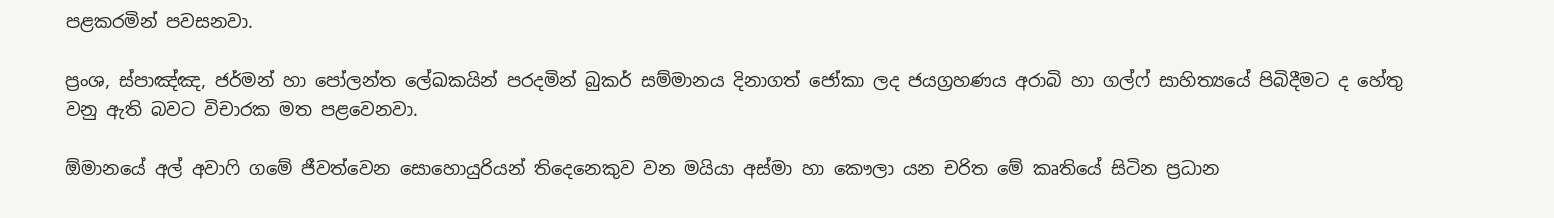පළකරමින් පවසනවා.

ප්‍රංශ, ස්පාඤ්ඤ, ජර්මන් හා පෝලන්ත ලේඛකයින් පරදමින් බුකර් සම්මානය දිනාගත් ජෝකා ලද ජයග්‍රහණය අරාබි හා ගල්ෆ් සාහිත්‍යයේ පිබිදීමට ද හේතු වනු ඇති බවට විචාරක මත පළවෙනවා.

ඕමානයේ අල් අවාෆි ගමේ ජීවත්වෙන සොහොයුරියන් තිදෙනෙකුව වන මයියා අස්මා හා කෞලා යන චරිත මේ කෘතියේ සිටින ප්‍රධාන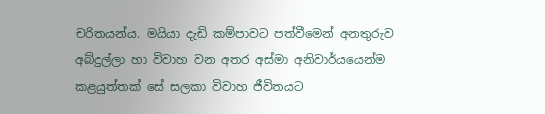චරිතයන්ය. මයියා දැඩි කම්පාවට පත්වීමෙන් අනතුරුව අබ්දුල්ලා හා විවාහ වන අතර අස්මා අනිවාර්යයෙන්ම කළයුත්තක් සේ සලකා විවාහ ජීවිතයට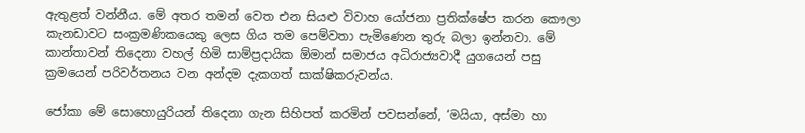ඇතුළත් වන්නීය. මේ අතර තමන් වෙත එන සියළු විවාහ යෝජනා ප්‍රතික්ෂේප කරන කෞලා කැනඩාවට සංක්‍රමණිකයෙකු ලෙස ගිය තම පෙම්වතා පැමිණෙන තුරු බලා ඉන්නවා. මේ කාන්තාවන් තිදෙනා වහල් හිමි සාම්ප්‍රදායික ඕමාන් සමාජය අධිරාජ්‍යවාදී යුගයෙන් පසු ක්‍රමයෙන් පරිවර්තනය වන අන්දම දැකගත් සාක්ෂිකරුවන්ය.

ජෝකා මේ සොහොයුරියන් තිදෙනා ගැන සිහිපත් කරමින් පවසන්නේ, ‘මයියා, අස්මා හා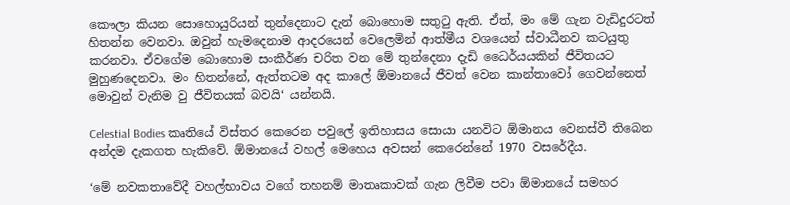කෞලා කියන සොහොයුරියන් තුන්දෙනාට දැන් බොහොම සතුටු ඇති. ඒත්, මං මේ ගැන වැඩිදුරටත් හිතන්න වෙනවා. ඔවුන් හැමදෙනාම ආදරයෙන් වෙලෙමින් ආත්මීය වශයෙන් ස්වාධීනව කටයුතු කරනවා. ඒවගේම බොහොම සංකීර්ණ චරිත වන මේ තුන්දෙනා දැඩි ධෛර්යයකින් ජීවිතයට මුහුණදෙනවා. මං හිතන්නේ, ඇත්තටම අද කාලේ ඕමානයේ ජීවත් වෙන කාන්තාවෝ ගෙවන්නෙත් මොවුන් වැනිම වු ජීවිතයක් බවයි‘ යන්නයි.

Celestial Bodies කෘතියේ විස්තර කෙරෙන පවුලේ ඉතිහාසය සොයා යනවිට ඕමානය වෙනස්වී තිබෙන අන්දම දැකගත හැකිවේ. ඕමානයේ වහල් මෙහෙය අවසන් කෙරෙන්නේ 1970 වසරේදීය.

‘මේ නවකතාවේදී වහල්භාවය වගේ තහනම් මාතෘකාවක් ගැන ලිවීම පවා ඕමානයේ සමහර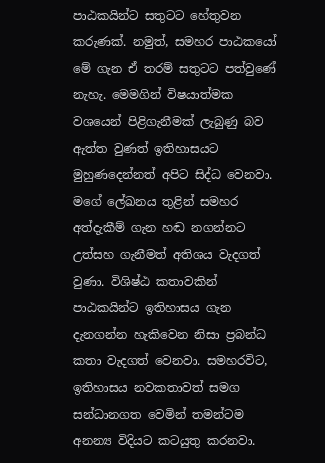පාඨකයින්ට සතුටට හේතුවන කරුණක්. නමුත්, සමහර පාඨකයෝ මේ ගැන ඒ තරම් සතුටට පත්වුණේ නැහැ. මෙමගින් විෂයාත්මක වශයෙන් පිළිගැනීමක් ලැබුණු බව ඇත්ත වුණත් ඉතිහාසයට මුහුණදෙන්නත් අපිට සිද්ධ වෙනවා. මගේ ලේඛනය තුළින් සමහර අත්දැකීම් ගැන හඬ නගන්නට උත්සහ ගැනීමත් අතිශය වැදගත් වුණා. විශිෂ්ඨ කතාවකින් පාඨකයින්ට ඉතිහාසය ගැන දැනගන්න හැකිවෙන නිසා ප්‍රබන්ධ කතා වැදගත් වෙනවා. සමහරවිට, ඉතිහාසය නවකතාවත් සමග සන්ධානගත වෙමින් තමන්ටම අනන්‍ය විදියට කටයුතු කරනවා.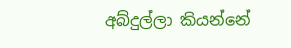අබ්දුල්ලා කියන්නේ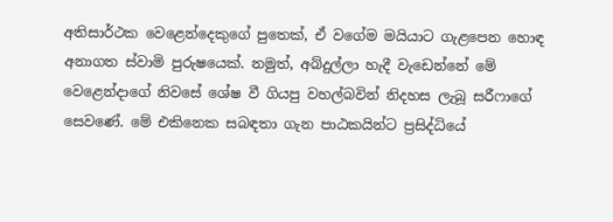අතිසාර්ථක වෙළෙන්දෙකුගේ පුතෙක්, ඒ වගේම මයියාට ගැළපෙන හොඳ අනාගත ස්වාමි පුරුෂයෙක්. නමුත්, අබ්දුල්ලා හැදී වැඩෙන්නේ මේ වෙළෙන්දාගේ නිවසේ ශේෂ වී ගියපු වහල්බවින් නිදහස ලැබූ සරීෆාගේ සෙවණේ. මේ එකිනෙක සබඳතා ගැන පාඨකයින්ට ප්‍රසිද්ධියේ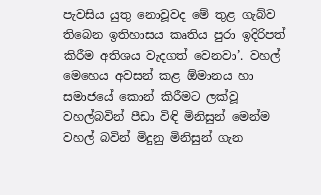පැවසිය යුතු නොවූවද මේ තුළ ගැබ්ව තිබෙන ඉතිහාසය කෘතිය පුරා ඉදිරිපත් කිරීම අතිශය වැදගත් වෙනවා’. වහල් මෙහෙය අවසන් කළ ඕමානය හා සමාජයේ කොන් කිරීමට ලක්වූ වහල්බවින් පීඩා විඳි මිනිසුන් මෙන්ම වහල් බවින් මිදුනු මිනිසුන් ගැන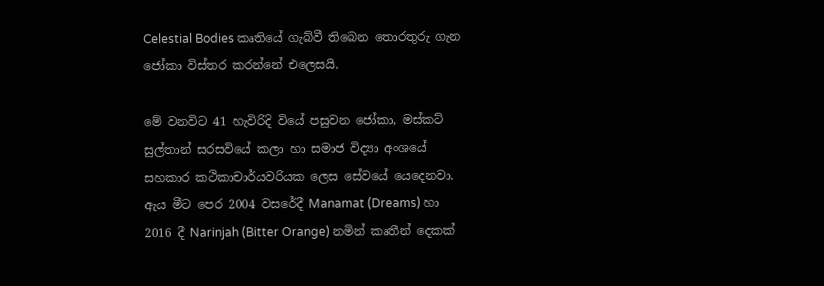Celestial Bodies කෘතියේ ගැබ්වී තිබෙන තොරතුරු ගැන ජෝකා විස්තර කරන්නේ එලෙසයි.

මේ වනවිට 41 හැවිරිදි වියේ පසුවන ජෝකා, මස්කට් සුල්තාන් සරසවියේ කලා හා සමාජ විද්‍යා අංශයේ සහකාර කථිකාචාර්යවරියක ලෙස සේවයේ යෙදෙනවා. ඇය මීට පෙර 2004 වසරේදී Manamat (Dreams) හා 2016 දී Narinjah (Bitter Orange) නමින් කෘතීන් දෙකක්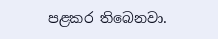පළකර තිබෙනවා.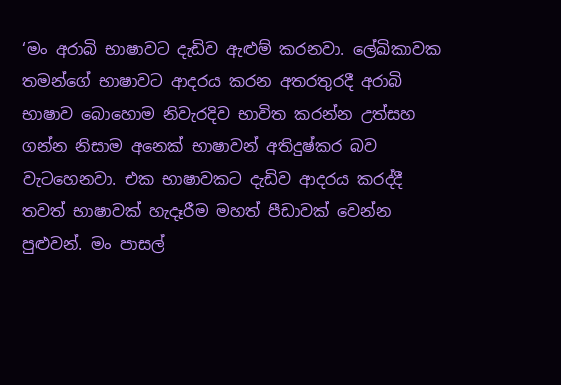‘මං අරාබි භාෂාවට දැඩිව ඇළුම් කරනවා. ලේඛිකාවක තමන්ගේ භාෂාවට ආදරය කරන අතරතුරදී අරාබි භාෂාව බොහොම නිවැරදිව භාවිත කරන්න උත්සහ ගන්න නිසාම අනෙක් භාෂාවන් අතිදුෂ්කර බව වැටහෙනවා. එක භාෂාවකට දැඩිව ආදරය කරද්දී තවත් භාෂාවක් හැදෑරීම මහත් පීඩාවක් වෙන්න පුළුවන්. මං පාසල්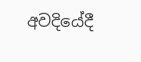අවදියේදී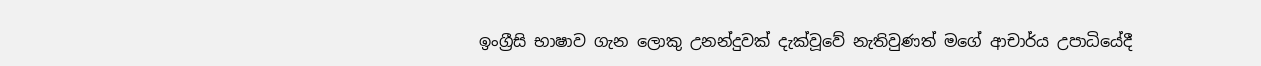ඉංග්‍රීසි භාෂාව ගැන ලොකු උනන්දුවක් දැක්වූවේ නැතිවුණත් මගේ ආචාර්ය උපාධියේදී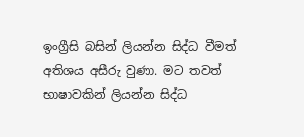ඉංග්‍රීසි බසින් ලියන්න සිද්ධ වීමත් අතිශය අසීරු වුණා. මට තවත් භාෂාවකින් ලියන්න සිද්ධ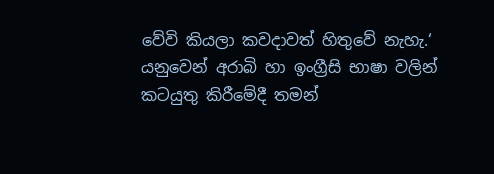වේවි කියලා කවදාවත් හිතුවේ නැහැ.‘ යනුවෙන් අරාබි හා ඉංග්‍රීසි භාෂා වලින් කටයුතු කිරීමේදී තමන්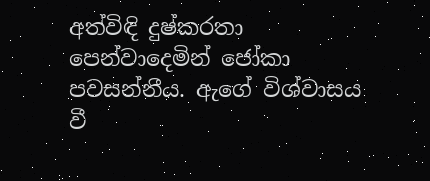අත්විඳි දුෂ්කරතා පෙන්වාදෙමින් ජෝකා පවසන්නීය. ඇගේ විශ්වාසය වී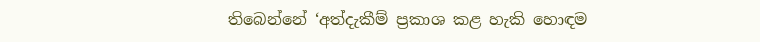තිබෙන්නේ ‘අත්දැකීම් ප්‍රකාශ කළ හැකි හොඳම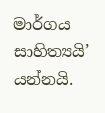මාර්ගය සාහිත්‍යයි’ යන්නයි.